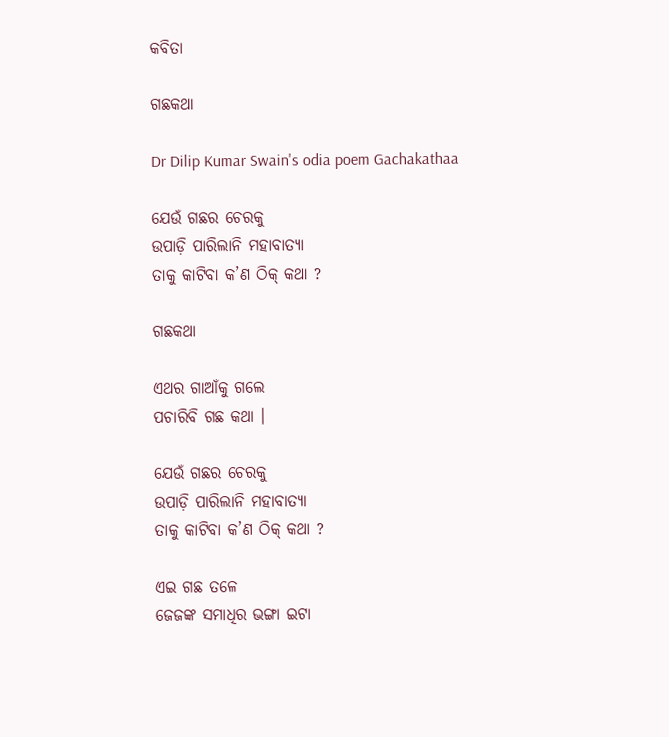କବିତା

ଗଛକଥା

Dr Dilip Kumar Swain's odia poem Gachakathaa

ଯେଉଁ ଗଛର ଚେରକୁ
ଉପାଡ଼ି ପାରିଲାନି ମହାବାତ୍ୟା
ତାକୁ କାଟିବା କ’ଣ ଠିକ୍ କଥା ?

ଗଛକଥା

ଏଥର ଗାଆଁକୁ ଗଲେ
ପଚାରିବି ଗଛ କଥା ।

ଯେଉଁ ଗଛର ଚେରକୁ
ଉପାଡ଼ି ପାରିଲାନି ମହାବାତ୍ୟା
ତାକୁ କାଟିବା କ’ଣ ଠିକ୍ କଥା ?

ଏଇ ଗଛ ତଳେ
ଜେଜଙ୍କ ସମାଧିର ଭଙ୍ଗା ଇଟା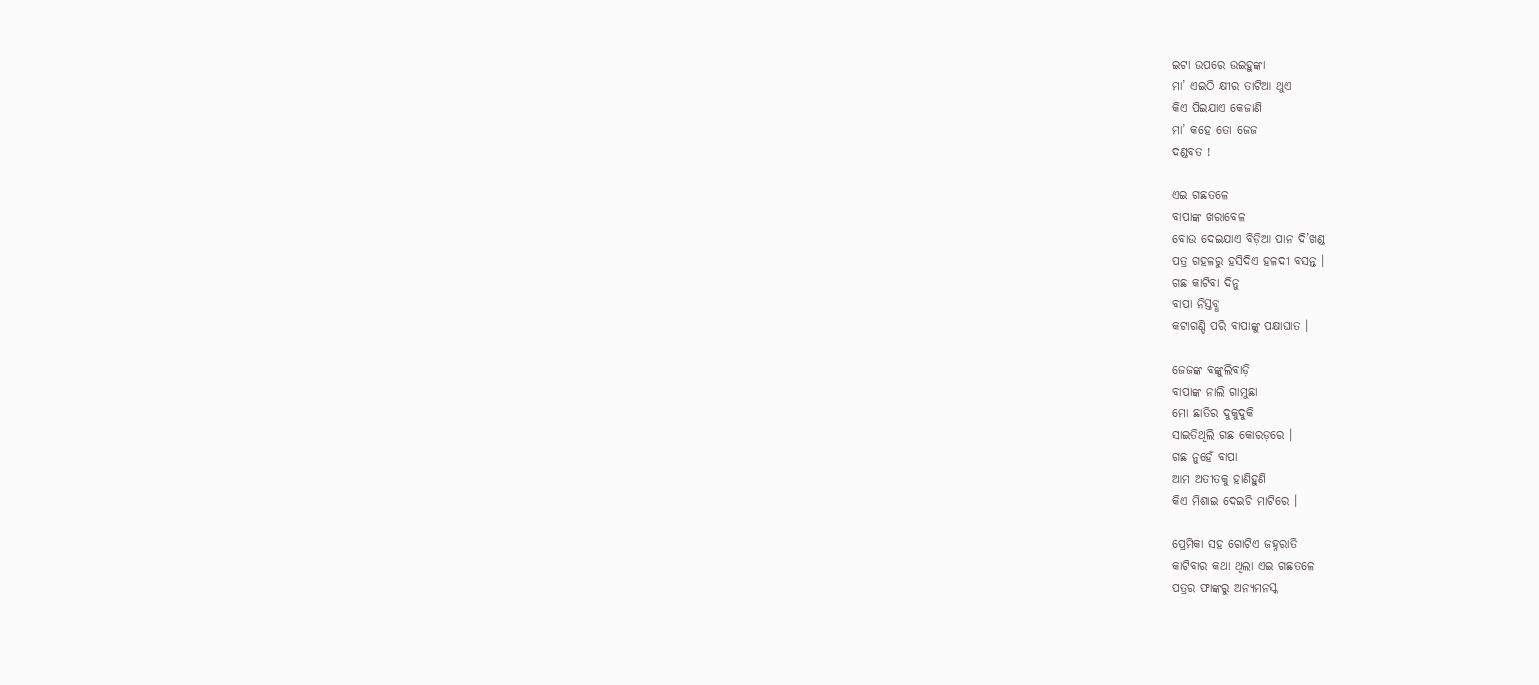ଇଟା ଉପରେ ଉଇହୁଙ୍କା
ମା’ ଏଇଠି କ୍ଷୀର ତାଟିଆ ଥୁଏ
କିଏ ପିଇଯାଏ କେଜାଣି
ମା’ କହେ ତୋ ଜେଜ
ଦଣ୍ଡବତ !

ଏଇ ଗଛତଳେ
ବାପାଙ୍କ ଖରାବେଳ
ବୋଉ ଦେଇଯାଏ ବିଡ଼ିଆ ପାନ ଦି’ଖଣ୍ଡ
ପତ୍ର ଗହଳରୁ ହସିଦିଏ ହଳଦୀ ବସନ୍ତ ।
ଗଛ କାଟିବା ଦିନୁ
ବାପା ନିସ୍ତବ୍ଧ
କଟାଗଣ୍ଡି ପରି ବାପାଙ୍କୁ ପକ୍ଷାଘାତ ।

ଜେଜଙ୍କ ବଙ୍କୁଲିବାଡ଼ି
ବାପାଙ୍କ ନାଲି ଗାମୁଛା
ମୋ ଛାତିର ଦୁକୁଦୁକି
ସାଇତିଥିଲି ଗଛ କୋରଡ଼ରେ ।
ଗଛ ନୁହେଁ ବାପା
ଆମ ଅତୀତକୁ ହାଣିହୁଣି
କିଏ ମିଶାଇ ଦେଇଚି ମାଟିରେ ।

ପ୍ରେମିକା ସହ ଗୋଟିଏ ଜହ୍ନରାତି
କାଟିବାର କଥା ଥିଲା ଏଇ ଗଛତଳେ
ପତ୍ରର ଫାଙ୍କରୁ ଅନ୍ୟମନସ୍କ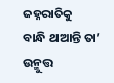ଜହ୍ନରାତିକୁ
ବାନ୍ଧି ଥାଆନ୍ତି ତା’ ଉନ୍ମୁତ୍ତ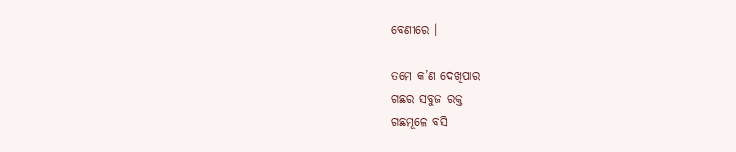ବେଣୀରେ ।

ତମେ କ’ଣ ଦେଖିପାର
ଗଛର ସବୁଜ ରକ୍ତ
ଗଛମୂଳେ ବସି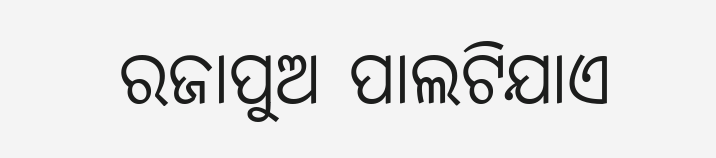ରଜାପୁଅ ପାଲଟିଯାଏ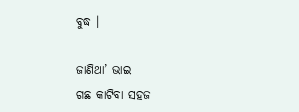ବୁଦ୍ଧ ।

ଜାଣିଥା’ ଭାଇ
ଗଛ କାଟିବା ସହଜ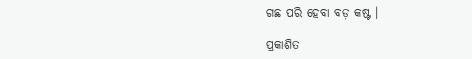ଗଛ ପରି ହେବା ବଡ଼ କଷ୍ଟ ।

ପ୍ରକାଶିତ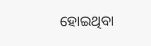ହୋଇଥିବା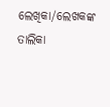ଲେଖିକା/ଲେଖକଙ୍କ ତାଲିକା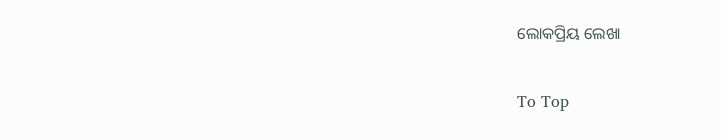ଲୋକପ୍ରିୟ ଲେଖା

To Top